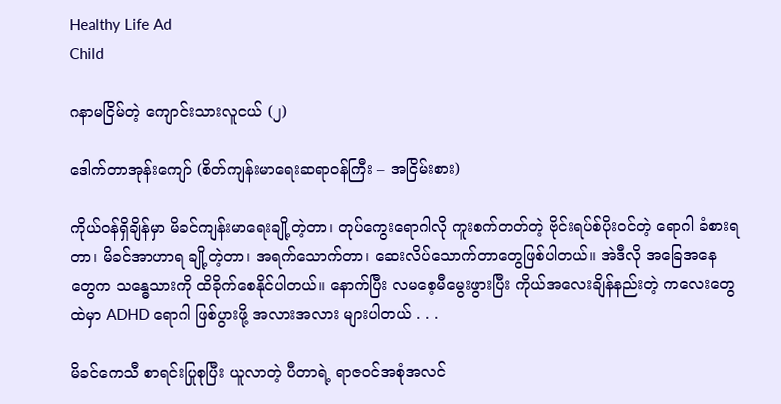Healthy Life Ad
Child

ဂနာမငြိမ်တဲ့ ကျောင်းသားလူငယ် (၂)

ဒေါက်တာအုန်းကျော် (စိတ်ကျန်းမာရေးဆရာဝန်ကြီး – အငြိမ်းစား)

ကိုယ်ဝန်ရှိချိန်မှာ မိခင်ကျန်းမာရေးချို့တဲ့တာ၊ တုပ်ကွေးရောဂါလို ကူးစက်တတ်တဲ့ ဗိုင်းရပ်စ်ပိုးဝင်တဲ့ ရောဂါ ခံစားရတာ၊ မိခင်အာဟာရ ချို့တဲ့တာ၊ အရက်သောက်တာ၊ ဆေးလိပ်သောက်တာတွေဖြစ်ပါတယ်။ အဲဒီလို အခြေအနေတွေက သန္ဓေသားကို ထိခိုက်စေနိုင်ပါတယ်။ နောက်ပြီး လမစေ့မီမွေးဖွားပြီး ကိုယ်အလေးချိန်နည်းတဲ့ ကလေးတွေထဲမှာ ADHD ရောဂါ ဖြစ်ပွားဖို့ အလားအလား များပါတယ် . . .

မိခင်ကေသီ စာရင်းပြုစုပြီး ယူလာတဲ့ ပီတာရဲ့ ရာဇဝင်အစုံအလင်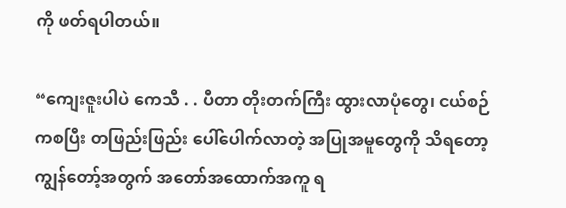ကို ဖတ်ရပါတယ်။

“ကျေးဇူးပါပဲ ကေသီ . . ပီတာ တိုးတက်ကြီး ထွားလာပုံတွေ၊ ငယ်စဉ်ကစပြီး တဖြည်းဖြည်း ပေါ်ပေါက်လာတဲ့ အပြုအမူတွေကို သိရတော့ ကျွန်တော့်အတွက် အတော်အထောက်အကူ ရ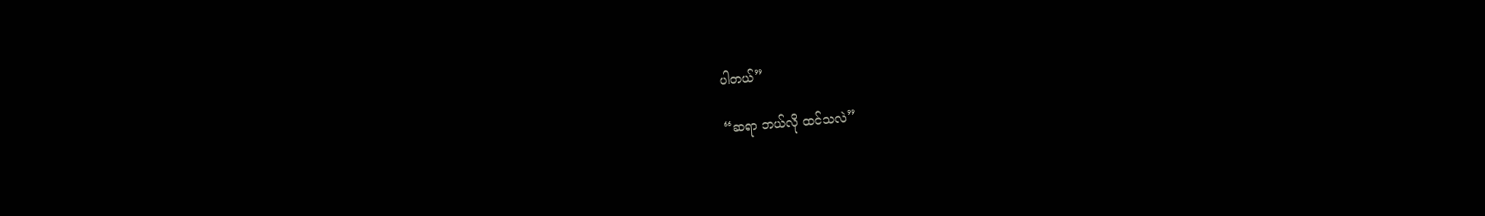ပါတယ်”

“ဆရာ ဘယ်လို ထင်သလဲ”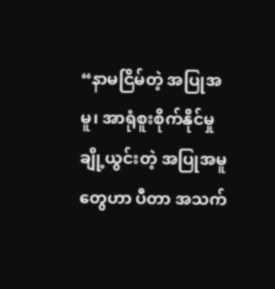“နာမငြိမ်တဲ့ အပြုအမူ၊ အာရုံစူးစိုက်နိုင်မှု ချို့ယွင်းတဲ့ အပြုအမူတွေဟာ ပီတာ အသက်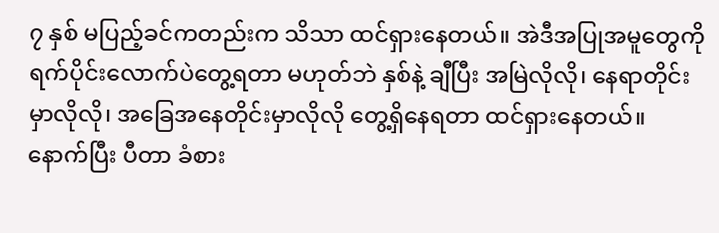၇ နှစ် မပြည့်ခင်ကတည်းက သိသာ ထင်ရှားနေတယ်။ အဲဒီအပြုအမူတွေကို ရက်ပိုင်းလောက်ပဲတွေ့ရတာ မဟုတ်ဘဲ နှစ်နဲ့ ချီပြီး အမြဲလိုလို၊ နေရာတိုင်းမှာလိုလို၊ အခြေအနေတိုင်းမှာလိုလို တွေ့ရှိနေရတာ ထင်ရှားနေတယ်။ နောက်ပြီး ပီတာ ခံစား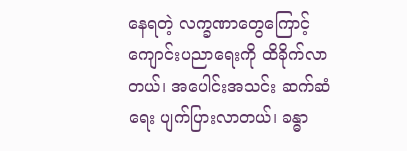နေရတဲ့ လက္ခဏာတွေကြောင့် ကျောင်းပညာရေးကို ထိခိုက်လာတယ်၊ အပေါင်းအသင်း ဆက်ဆံရေး ပျက်ပြားလာတယ်၊ ခန္ဓာ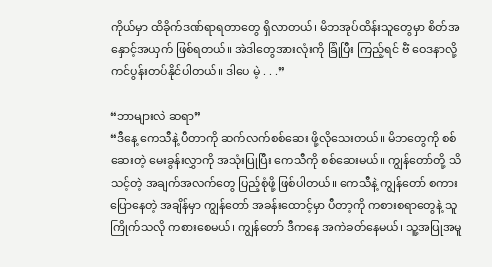ကိုယ်မှာ ထိခိုက်ဒဏ်ရာရတာတွေ ရှိလာတယ်၊ မိဘအုပ်ထိန်းသူတွေမှာ စိတ်အနှောင့်အယှက် ဖြစ်ရတယ်။ အဲဒါတွေအားလုံးကို ခြုံပြီး ကြည့်ရင် ဗီံ ဝေဒနာလို့ ကင်ပွန်းတပ်နိုင်ပါတယ်။ ဒါပေ မဲ့ . . .”

“ဘာများလဲ ဆရာ”
“ဒီနေ့ ကေသီနဲ့ ပီတာကို ဆက်လက်စစ်ဆေး ဖို့လိုသေးတယ်။ မိဘတွေကို စစ်ဆေးတဲ့ မေးခွန်းလွှာကို အသုံးပြုပြီး ကေသီကို စစ်ဆေးမယ်။ ကျွန်တော်တို့ သိသင့်တဲ့ အချက်အလက်တွေ ပြည့်စုံဖို့ ဖြစ်ပါတယ်။ ကေသီနဲ့ ကျွန်တော် စကားပြောနေတဲ့ အချိန်မှာ ကျွန်တော် အခန်းထောင့်မှာ ပီတာ့ကို ကစားစရာတွေနဲ့ သူ ကြိုက်သလို ကစားစေမယ်၊ ကျွန်တော် ဒီကနေ အကဲခတ်နေမယ်၊ သူ့အပြုအမူ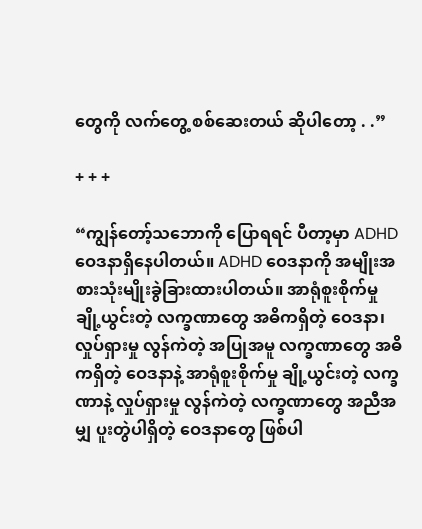တွေကို လက်တွေ့ စစ်ဆေးတယ် ဆိုပါတော့ . .”

+ + +

“ကျွန်တော့်သဘောကို ပြောရရင် ပီတာ့မှာ ADHD ဝေဒနာရှိနေပါတယ်။ ADHD ဝေဒနာကို အမျိုးအစားသုံးမျိုးခွဲခြားထားပါတယ်။ အာရုံစူးစိုက်မှု ချို့ယွင်းတဲ့ လက္ခဏာတွေ အဓိကရှိတဲ့ ဝေဒနာ၊ လှုပ်ရှားမှု လွန်ကဲတဲ့ အပြုအမူ လက္ခဏာတွေ အဓိကရှိတဲ့ ဝေဒနာနဲ့ အာရုံစူးစိုက်မှု ချို့ယွင်းတဲ့ လက္ခဏာနဲ့ လှုပ်ရှားမှု လွန်ကဲတဲ့ လက္ခဏာတွေ အညီအမျှ ပူးတွဲပါရှိတဲ့ ဝေဒနာတွေ ဖြစ်ပါ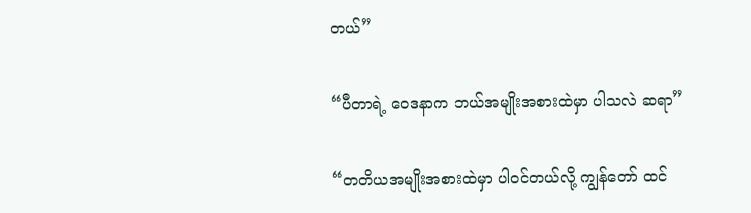တယ်”

“ပီတာရဲ့ ဝေဒနာက ဘယ်အမျိုးအစားထဲမှာ ပါသလဲ ဆရာ”

“တတိယအမျိုးအစားထဲမှာ ပါဝင်တယ်လို့ ကျွန်တော် ထင်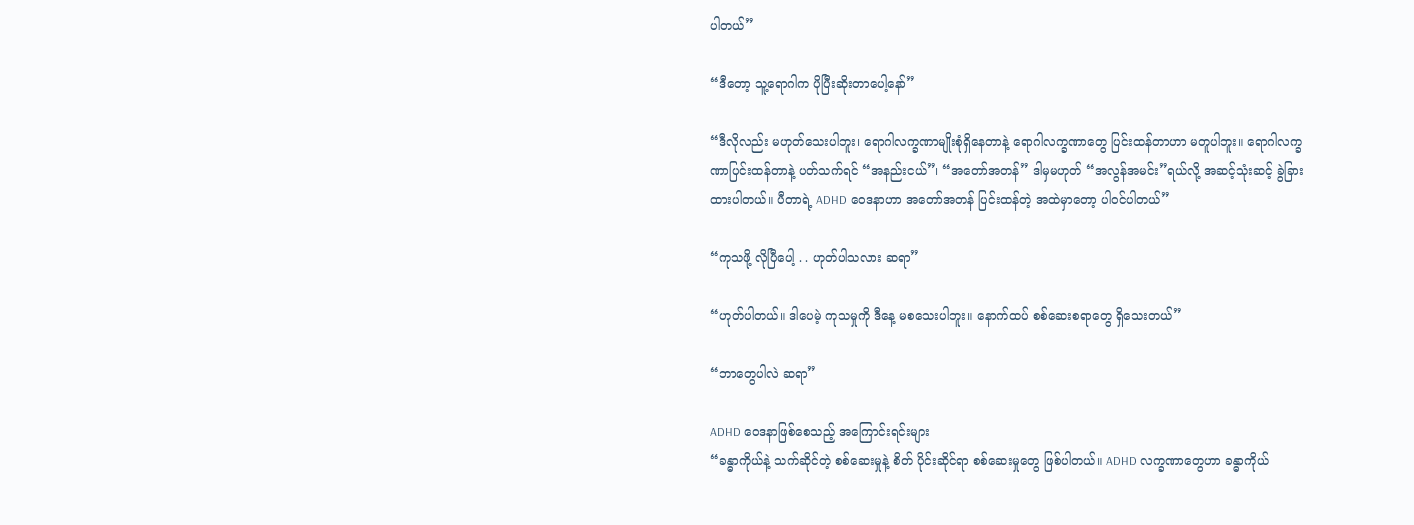ပါတယ်”

“ဒီတော့ သူ့ရောဂါက ပိုပြီးဆိုးတာပေါ့နော်”

“ဒီလိုလည်း မဟုတ်သေးပါဘူး၊ ရောဂါလက္ခဏာမျိုးစုံရှိနေတာနဲ့ ရောဂါလက္ခဏာတွေ ပြင်းထန်တာဟာ မတူပါဘူး။ ရောဂါလက္ခဏာပြင်းထန်တာနဲ့ ပတ်သက်ရင် “အနည်းငယ်”၊ “အတော်အတန်” ဒါမှမဟုတ် “အလွန်အမင်း”ရယ်လို့ အဆင့်သုံးဆင့် ခွဲခြားထားပါတယ်။ ပီတာရဲ့ ADHD ဝေဒနာဟာ အတော်အတန် ပြင်းထန်တဲ့ အထဲမှာတော့ ပါဝင်ပါတယ်”

“ကုသဖို့ လိုပြီပေါ့ . . ဟုတ်ပါသလား ဆရာ”

“ဟုတ်ပါတယ်။ ဒါပေမဲ့ ကုသမှုကို ဒီနေ့ မစသေးပါဘူး။ နောက်ထပ် စစ်ဆေးစရာတွေ ရှိသေးတယ်”

“ဘာတွေပါလဲ ဆရာ”

ADHD ဝေဒနာဖြစ်စေသည့် အကြောင်းရင်းများ
“ခန္ဓာကိုယ်နဲ့ သက်ဆိုင်တဲ့ စစ်ဆေးမှုနဲ့ စိတ် ပိုင်းဆိုင်ရာ စစ်ဆေးမှုတွေ ဖြစ်ပါတယ်။ ADHD လက္ခဏာတွေဟာ ခန္ဓာကိုယ်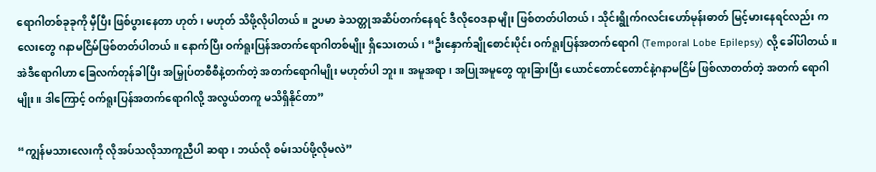ရောဂါတစ်ခုခုကို မှီပြီး ဖြစ်ပွားနေတာ ဟုတ်၊ မဟုတ် သိဖို့လိုပါတယ်။ ဥပမာ ခဲသတ္တုအဆိပ်တက်နေရင် ဒီလိုဝေဒနာမျိုး ဖြစ်တတ်ပါတယ်၊ သိုင်းရွိုက်ဂလင်းဟော်မုန်းဓာတ် မြင့်မားနေရင်လည်း ကလေးတွေ ဂနာမငြိမ်ဖြစ်တတ်ပါတယ်။ နောက်ပြီး ဝက်ရူးပြန်အတက်ရောဂါတစ်မျိုး ရှိသေးတယ်၊ “ဦးနှောက်ချိုစောင်းပိုင်း ဝက်ရူးပြန်အတက်ရောဂါ (Temporal Lobe Epilepsy) လို့ ခေါ်ပါတယ်။ အဲဒီရောဂါဟာ ခြေလက်တုန်ခါပြီး အမြှုပ်တစီစီနဲ့တက်တဲ့ အတက်ရောဂါမျိုး မဟုတ်ပါ ဘူး။ အမူအရာ၊ အပြုအမူတွေ ထူးခြားပြီး ယောင်တောင်တောင်နဲ့ဂနာမငြိမ် ဖြစ်လာတတ်တဲ့ အတက် ရောဂါမျိုး။ ဒါကြောင့် ဝက်ရူးပြန်အတက်ရောဂါလို့ အလွယ်တကူ မသိရှိနိုင်တာ”

“ကျွန်မသားလေးကို လိုအပ်သလိုသာကူညီပါ ဆရာ၊ ဘယ်လို စမ်းသပ်ဖို့လိုမလဲ”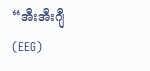“အီးအီးဂျီ (EEG)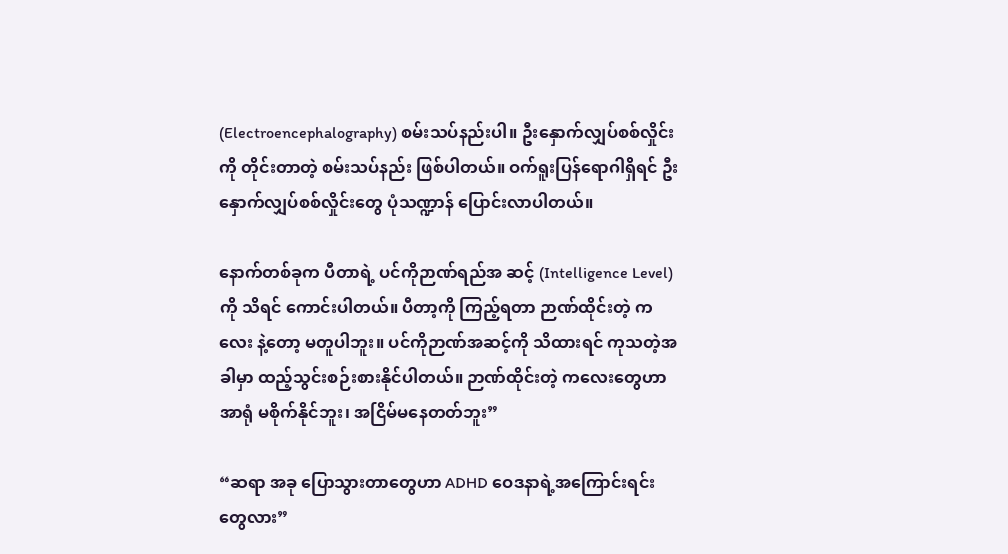(Electroencephalography) စမ်းသပ်နည်းပါ။ ဦးနှောက်လျှပ်စစ်လှိုင်းကို တိုင်းတာတဲ့ စမ်းသပ်နည်း ဖြစ်ပါတယ်။ ဝက်ရူးပြန်ရောဂါရှိရင် ဦးနှောက်လျှပ်စစ်လှိုင်းတွေ ပုံသဏ္ဍာန် ပြောင်းလာပါတယ်။

နောက်တစ်ခုက ပီတာရဲ့ ပင်ကိုဉာဏ်ရည်အ ဆင့် (Intelligence Level)ကို သိရင် ကောင်းပါတယ်။ ပီတာ့ကို ကြည့်ရတာ ဉာဏ်ထိုင်းတဲ့ ကလေး နဲ့တော့ မတူပါဘူး။ ပင်ကိုဉာဏ်အဆင့်ကို သိထားရင် ကုသတဲ့အခါမှာ ထည့်သွင်းစဉ်းစားနိုင်ပါတယ်။ ဉာဏ်ထိုင်းတဲ့ ကလေးတွေဟာ အာရုံ မစိုက်နိုင်ဘူး၊ အငြိမ်မနေတတ်ဘူး”

“ဆရာ အခု ပြောသွားတာတွေဟာ ADHD ဝေဒနာရဲ့အကြောင်းရင်းတွေလား”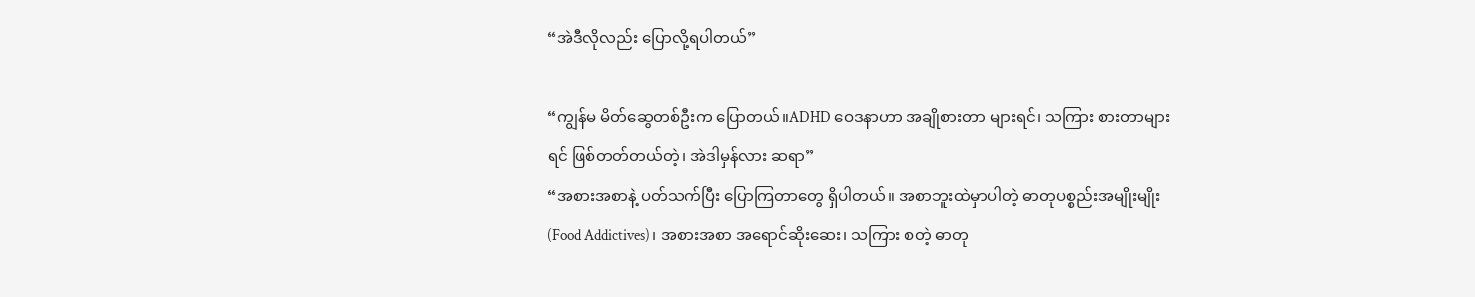“အဲဒီလိုလည်း ပြောလို့ရပါတယ်”

“ကျွန်မ မိတ်ဆွေတစ်ဦးက ပြောတယ်။ADHD ဝေဒနာဟာ အချိုစားတာ များရင်၊ သကြား စားတာများရင် ဖြစ်တတ်တယ်တဲ့၊ အဲဒါမှန်လား ဆရာ”
“အစားအစာနဲ့ ပတ်သက်ပြီး ပြောကြတာတွေ ရှိပါတယ်။ အစာဘူးထဲမှာပါတဲ့ ဓာတုပစ္စည်းအမျိုးမျိုး (Food Addictives)၊ အစားအစာ အရောင်ဆိုးဆေး၊ သကြား စတဲ့ ဓာတု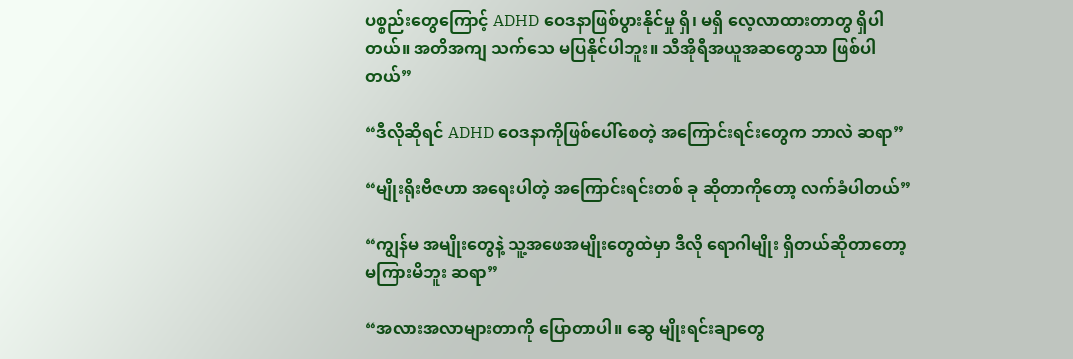ပစ္စည်းတွေကြောင့် ADHD ဝေဒနာဖြစ်ပွားနိုင်မှု ရှိ၊ မရှိ လေ့လာထားတာတွ ရှိပါတယ်။ အတိအကျ သက်သေ မပြနိုင်ပါဘူး။ သီအိုရီအယူအဆတွေသာ ဖြစ်ပါတယ်”

“ဒီလိုဆိုရင် ADHD ဝေဒနာကိုဖြစ်ပေါ်စေတဲ့ အကြောင်းရင်းတွေက ဘာလဲ ဆရာ”

“မျိုးရိုးဗီဇဟာ အရေးပါတဲ့ အကြောင်းရင်းတစ် ခု ဆိုတာကိုတော့ လက်ခံပါတယ်”

“ကျွန်မ အမျိုးတွေနဲ့ သူ့အဖေအမျိုးတွေထဲမှာ ဒီလို ရောဂါမျိုး ရှိတယ်ဆိုတာတော့ မကြားမိဘူး ဆရာ”

“အလားအလာများတာကို ပြောတာပါ။ ဆွေ မျိုးရင်းချာတွေ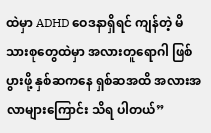ထဲမှာ ADHD ဝေဒနာရှိရင် ကျန်တဲ့ မိသားစုတွေထဲမှာ အလားတူရောဂါ ဖြစ်ပွားဖို့ နှစ်ဆကနေ ရှစ်ဆအထိ အလားအလာများကြောင်း သိရ ပါတယ်”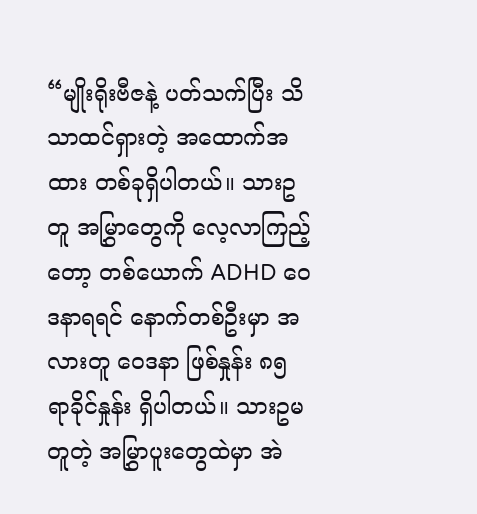“မျိုးရိုးဗီဇနဲ့ ပတ်သက်ပြီး သိသာထင်ရှားတဲ့ အထောက်အထား တစ်ခုရှိပါတယ်။ သားဥတူ အမြွှာတွေကို လေ့လာကြည့်တော့ တစ်ယောက် ADHD ဝေဒနာရရင် နောက်တစ်ဦးမှာ အလားတူ ဝေဒနာ ဖြစ်နှုန်း ၈၅ ရာခိုင်နှုန်း ရှိပါတယ်။ သားဥမတူတဲ့ အမြွှာပူးတွေထဲမှာ အဲ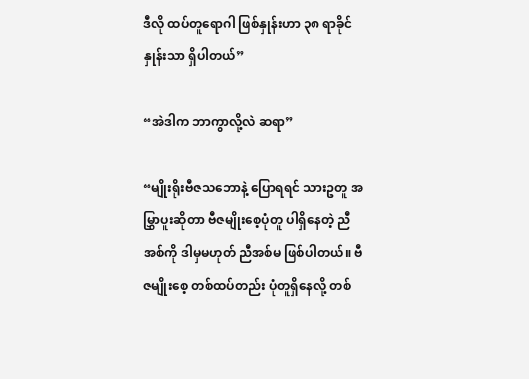ဒီလို ထပ်တူရောဂါ ဖြစ်နှုန်းဟာ ၃၈ ရာခိုင်နှုန်းသာ ရှိပါတယ်”

“အဲဒါက ဘာကွာလို့လဲ ဆရာ”

“မျိုးရိုးဗီဇသဘောနဲ့ ပြောရရင် သားဥတူ အမြွှာပူးဆိုတာ ဗီဇမျိုးစေ့ပုံတူ ပါရှိနေတဲ့ ညီအစ်ကို ဒါမှမဟုတ် ညီအစ်မ ဖြစ်ပါတယ်။ ဗီဇမျိုးစေ့ တစ်ထပ်တည်း ပုံတူရှိနေလို့ တစ်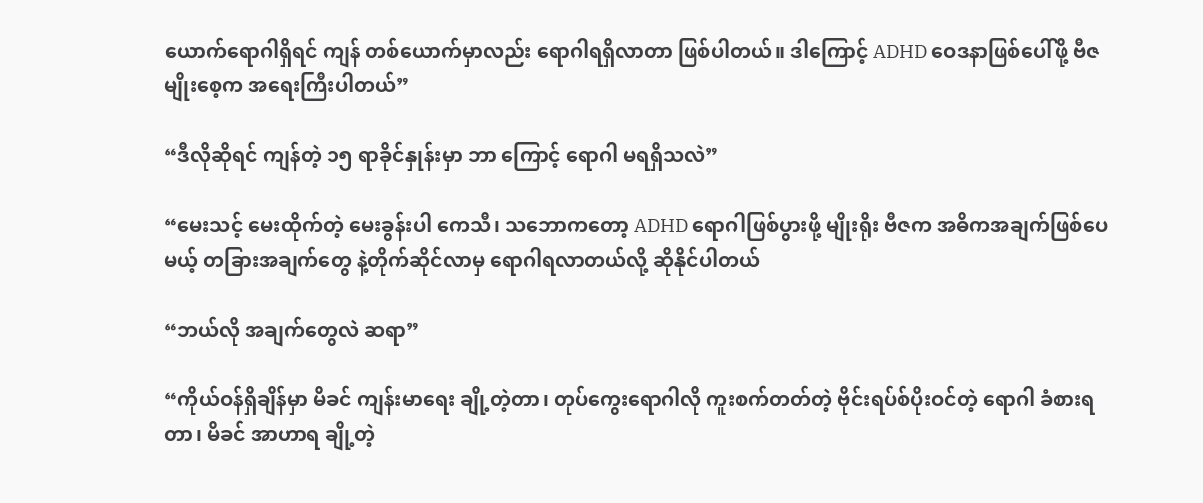ယောက်ရောဂါရှိရင် ကျန် တစ်ယောက်မှာလည်း ရောဂါရရှိလာတာ ဖြစ်ပါတယ်။ ဒါကြောင့် ADHD ဝေဒနာဖြစ်ပေါ်ဖို့ ဗီဇမျိုးစေ့က အရေးကြီးပါတယ်”

“ဒီလိုဆိုရင် ကျန်တဲ့ ၁၅ ရာခိုင်နှုန်းမှာ ဘာ ကြောင့် ရောဂါ မရရှိသလဲ”

“မေးသင့် မေးထိုက်တဲ့ မေးခွန်းပါ ကေသီ၊ သဘောကတော့ ADHD ရောဂါဖြစ်ပွားဖို့ မျိုးရိုး ဗီဇက အဓိကအချက်ဖြစ်ပေမယ့် တခြားအချက်တွေ နဲ့တိုက်ဆိုင်လာမှ ရောဂါရလာတယ်လို့ ဆိုနိုင်ပါတယ်

“ဘယ်လို အချက်တွေလဲ ဆရာ”

“ကိုယ်ဝန်ရှိချိန်မှာ မိခင် ကျန်းမာရေး ချို့တဲ့တာ၊ တုပ်ကွေးရောဂါလို ကူးစက်တတ်တဲ့ ဗိုင်းရပ်စ်ပိုးဝင်တဲ့ ရောဂါ ခံစားရတာ၊ မိခင် အာဟာရ ချို့တဲ့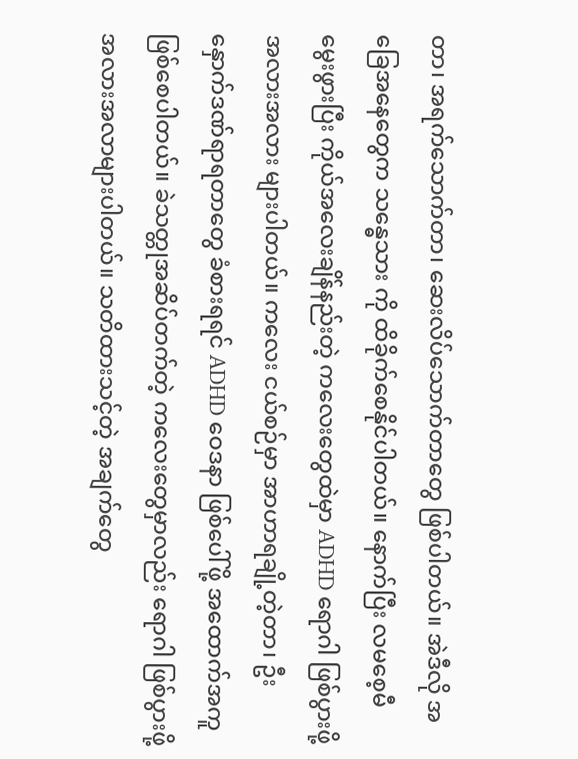တာ၊ အရက်သောက်တာ၊ ဆေးလိပ်သောက်တာတွေ ဖြစ်ပါတယ်။ အဲဒီလို အခြေအနေတွေက သန္ဓေသား ကို ထိခိုက်စေနိုင်ပါတယ်။ နောက်ပြီး လမစေ့မီ မွေးဖွားပြီး ကိုယ်အလေးချိန်နည်းတဲ့ ကလေးတွေထဲမှာ ADHD ရောဂါ ဖြစ်ပွားဖို့ အလားအလား များပါတယ်။ ကလေး ငယ်စဉ်မှာ အာဟာရချို့တဲ့တာ၊ ဦးနှောက်ဒဏ်ရာရတာတွေ ခံစားရရင် ADHD ဝေဒနာ ဖြစ်ပေါ်ဖို့ အထောက်အကူ ဖြစ်စေပါတယ်။ ခဲသတ္တုအဆိပ်တက်တဲ့ ကလေးတွေမှာလည်း ရောဂါ ဖြစ်ပွားဖို့ အလားအလာများပါတယ်။ သတိထားသင့်တဲ့ အချက်တွေ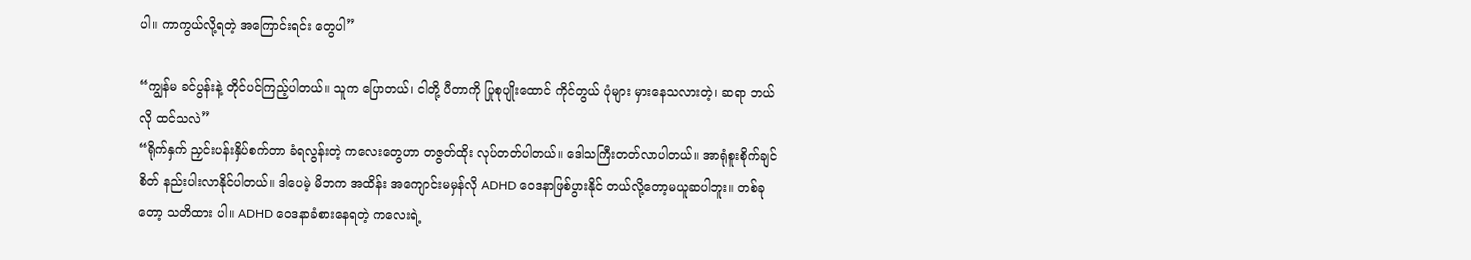ပါ။ ကာကွယ်လို့ရတဲ့ အကြောင်းရင်း တွေပါ”

“ကျွန်မ ခင်ပွန်းနဲ့ တိုင်ပင်ကြည့်ပါတယ်။ သူက ပြောတယ်၊ ငါတို့ ပီတာကို ပြုစုပျိုးထောင် ကိုင်တွယ် ပုံများ မှားနေသလားတဲ့၊ ဆရာ ဘယ်လို ထင်သလဲ”
“ရိုက်နှက် ညှင်းပန်းနှိပ်စက်တာ ခံရလွန်းတဲ့ ကလေးတွေဟာ တဇွတ်ထိုး လုပ်တတ်ပါတယ်။ ဒေါသကြီးတတ်လာပါတယ်။ အာရုံစူးစိုက်ချင်စိတ် နည်းပါးလာနိုင်ပါတယ်။ ဒါပေမဲ့ မိဘက အထိန်း အကျောင်းမမှန်လို ADHD ဝေဒနာဖြစ်ပွားနိုင် တယ်လို့တော့မယူဆပါဘူး။ တစ်ခုတော့ သတိထား ပါ။ ADHD ဝေဒနာခံစားနေရတဲ့ ကလေးရဲ့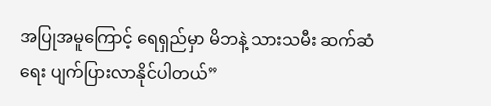အပြုအမူကြောင့် ရေရှည်မှာ မိဘနဲ့ သားသမီး ဆက်ဆံရေး ပျက်ပြားလာနိုင်ပါတယ်”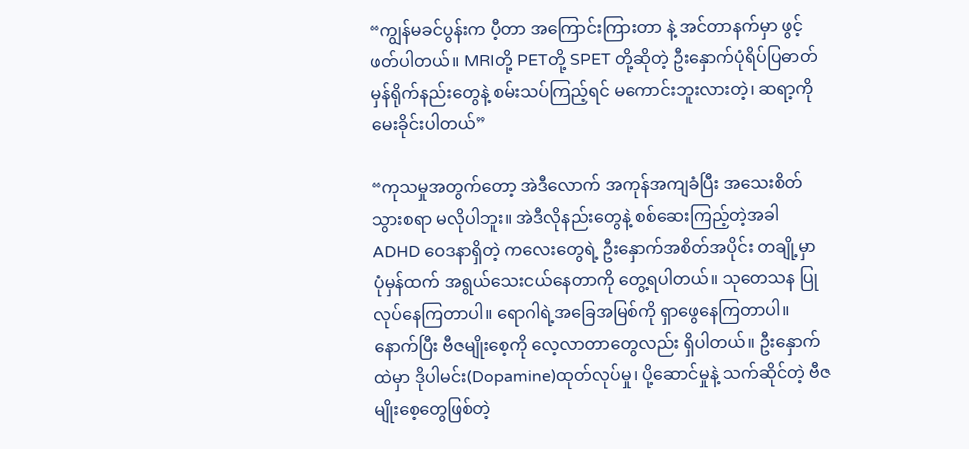“ကျွန်မခင်ပွန်းက ပီ့တာ အကြောင်းကြားတာ နဲ့ အင်တာနက်မှာ ဖွင့်ဖတ်ပါတယ်။ MRIတို့ PETတို့ SPET တို့ဆိုတဲ့ ဦးနှောက်ပုံရိပ်ပြဓာတ်မှန်ရိုက်နည်းတွေနဲ့ စမ်းသပ်ကြည့်ရင် မကောင်းဘူးလားတဲ့၊ ဆရာ့ကို မေးခိုင်းပါတယ်”

“ကုသမှုအတွက်တော့ အဲဒီလောက် အကုန်အကျခံပြီး အသေးစိတ် သွားစရာ မလိုပါဘူး။ အဲဒီလိုနည်းတွေနဲ့ စစ်ဆေးကြည့်တဲ့အခါ ADHD ဝေဒနာရှိတဲ့ ကလေးတွေရဲ့ ဦးနှောက်အစိတ်အပိုင်း တချို့မှာ ပုံမှန်ထက် အရွယ်သေးငယ်နေတာကို တွေ့ရပါတယ်။ သုတေသန ပြုလုပ်နေကြတာပါ။ ရောဂါရဲ့အခြေအမြစ်ကို ရှာဖွေနေကြတာပါ။ နောက်ပြီး ဗီဇမျိုးစေ့ကို လေ့လာတာတွေလည်း ရှိပါတယ်။ ဦးနှောက်ထဲမှာ ဒိုပါမင်း(Dopamine)ထုတ်လုပ်မှု၊ ပို့ဆောင်မှုနဲ့ သက်ဆိုင်တဲ့ ဗီဇမျိုးစေ့တွေဖြစ်တဲ့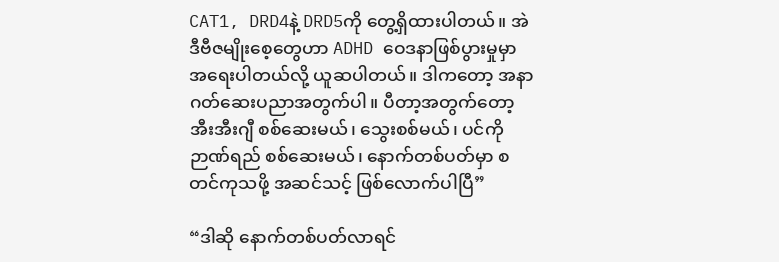CAT1, DRD4နဲ့ DRD5ကို တွေ့ရှိထားပါတယ်။ အဲဒီဗီဇမျိုးစေ့တွေဟာ ADHD ဝေဒနာဖြစ်ပွားမှုမှာ အရေးပါတယ်လို့ ယူဆပါတယ်။ ဒါကတော့ အနာဂတ်ဆေးပညာအတွက်ပါ။ ပီတာ့အတွက်တော့ အီးအီးဂျီ စစ်ဆေးမယ်၊ သွေးစစ်မယ်၊ ပင်ကိုဉာဏ်ရည် စစ်ဆေးမယ်၊ နောက်တစ်ပတ်မှာ စတင်ကုသဖို့ အဆင်သင့် ဖြစ်လောက်ပါပြီ”

“ဒါဆို နောက်တစ်ပတ်လာရင်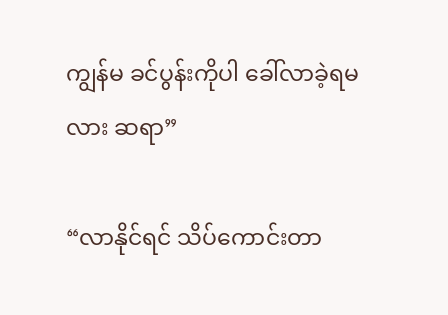ကျွန်မ ခင်ပွန်းကိုပါ ခေါ်လာခဲ့ရမလား ဆရာ”

“လာနိုင်ရင် သိပ်ကောင်းတာ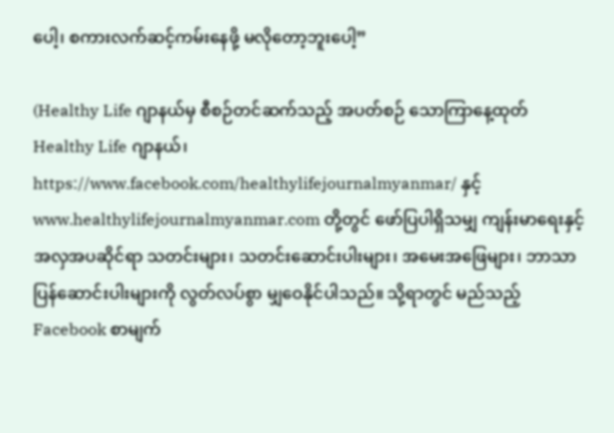ပေါ့၊ စကားလက်ဆင့်ကမ်းနေဖို့ မလိုတော့ဘူးပေါ့”

(Healthy Life ဂျာနယ်မှ စီစဉ်တင်ဆက်သည့် အပတ်စဉ် သောကြာနေ့ထုတ် Healthy Life ဂျာနယ်၊ https://www.facebook.com/healthylifejournalmyanmar/ နှင့် www.healthylifejournalmyanmar.com တို့တွင် ဖော်ပြပါရှိသမျှ ကျန်းမာရေးနှင့် အလှအပဆိုင်ရာ သတင်းများ၊ သတင်းဆောင်းပါးများ၊ အမေးအဖြေများ၊ ဘာသာပြန်ဆောင်းပါးများကို လွတ်လပ်စွာ မျှဝေနိုင်ပါသည်။ သို့ရာတွင် မည်သည့် Facebook စာမျက်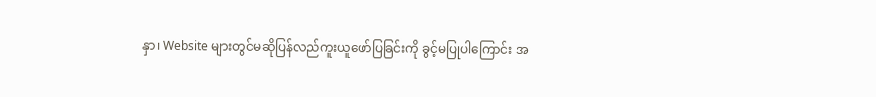နှာ၊ Website များတွင်မဆိုပြန်လည်ကူးယူဖော်ပြခြင်းကို ခွင့်မပြုပါကြောင်း အ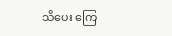သိပေး ကြေ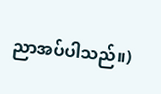ညာအပ်ပါသည်။)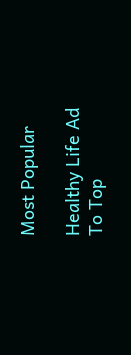Most Popular

Healthy Life Ad
To Top